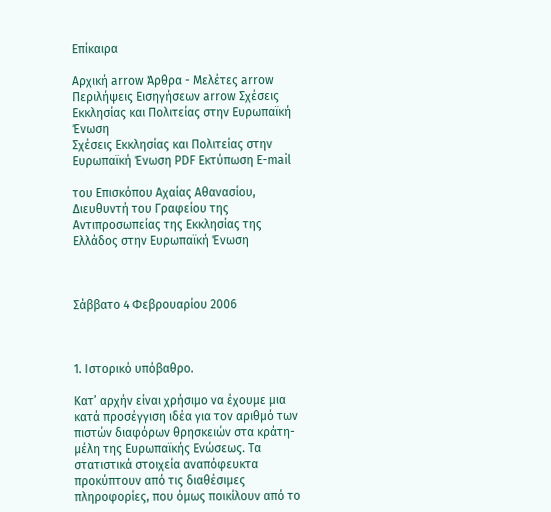Επίκαιρα

Αρχική arrow Άρθρα - Μελέτες arrow Περιλήψεις Εισηγήσεων arrow Σχέσεις Εκκλησίας και Πολιτείας στην Ευρωπαϊκή Ένωση
Σχέσεις Εκκλησίας και Πολιτείας στην Ευρωπαϊκή Ένωση PDF Εκτύπωση E-mail

του Επισκόπου Αχαίας Αθανασίου, Διευθυντή του Γραφείου της Αντιπροσωπείας της Εκκλησίας της Ελλάδος στην Ευρωπαϊκή Ένωση



Σάββατο 4 Φεβρουαρίου 2006



1. Ιστορικό υπόβαθρο.

Κατ’ αρχήν είναι χρήσιμο να έχουμε μια κατά προσέγγιση ιδέα για τον αριθμό των πιστών διαφόρων θρησκειών στα κράτη-μέλη της Ευρωπαϊκής Ενώσεως. Τα στατιστικά στοιχεία αναπόφευκτα προκύπτουν από τις διαθέσιμες πληροφορίες, που όμως ποικίλουν από το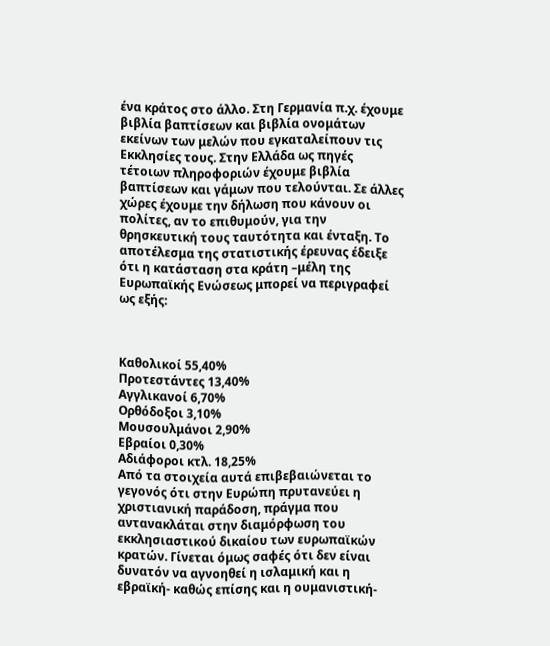ένα κράτος στο άλλο. Στη Γερμανία π.χ. έχουμε βιβλία βαπτίσεων και βιβλία ονομάτων εκείνων των μελών που εγκαταλείπουν τις Εκκλησίες τους. Στην Ελλάδα ως πηγές τέτοιων πληροφοριών έχουμε βιβλία βαπτίσεων και γάμων που τελούνται. Σε άλλες χώρες έχουμε την δήλωση που κάνουν οι πολίτες, αν το επιθυμούν, για την θρησκευτική τους ταυτότητα και ένταξη. Το αποτέλεσμα της στατιστικής έρευνας έδειξε ότι η κατάσταση στα κράτη –μέλη της Ευρωπαϊκής Ενώσεως μπορεί να περιγραφεί ως εξής:



Καθολικοί 55,40%
Προτεστάντες 13,40%
Αγγλικανοί 6,70%
Ορθόδοξοι 3,10%
Μουσουλμάνοι 2,90%
Εβραίοι 0,30%
Αδιάφοροι κτλ. 18,25%
Από τα στοιχεία αυτά επιβεβαιώνεται το γεγονός ότι στην Ευρώπη πρυτανεύει η χριστιανική παράδοση, πράγμα που αντανακλάται στην διαμόρφωση του εκκλησιαστικού δικαίου των ευρωπαϊκών κρατών. Γίνεται όμως σαφές ότι δεν είναι δυνατόν να αγνοηθεί η ισλαμική και η εβραϊκή- καθώς επίσης και η ουμανιστική-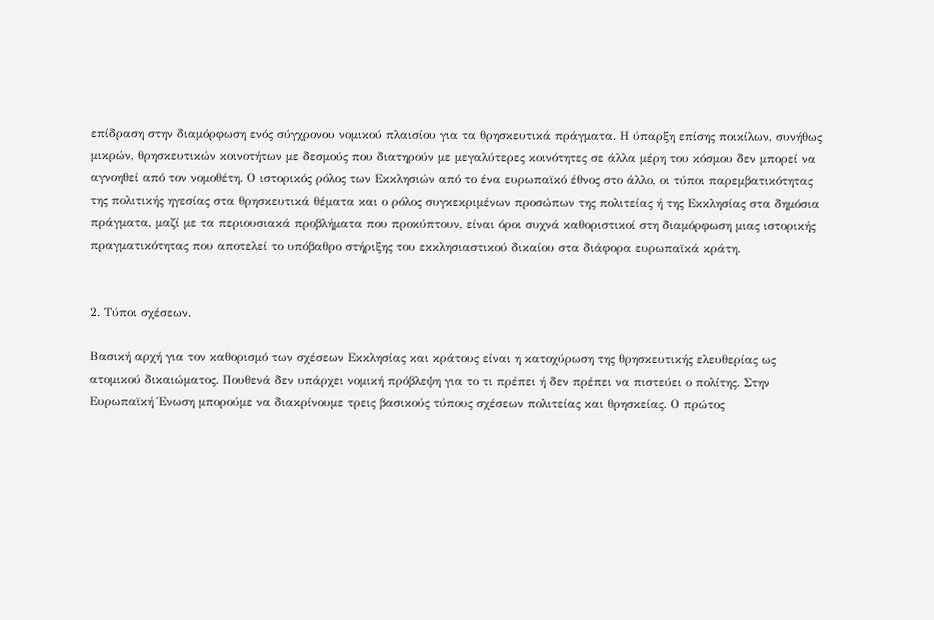επίδραση στην διαμόρφωση ενός σύγχρονου νομικού πλαισίου για τα θρησκευτικά πράγματα. Η ύπαρξη επίσης ποικίλων, συνήθως μικρών, θρησκευτικών κοινοτήτων με δεσμούς που διατηρούν με μεγαλύτερες κοινότητες σε άλλα μέρη του κόσμου δεν μπορεί να αγνοηθεί από τον νομοθέτη. Ο ιστορικός ρόλος των Εκκλησιών από το ένα ευρωπαϊκό έθνος στο άλλο, οι τύποι παρεμβατικότητας της πολιτικής ηγεσίας στα θρησκευτικά θέματα και ο ρόλος συγκεκριμένων προσώπων της πολιτείας ή της Εκκλησίας στα δημόσια πράγματα, μαζί με τα περιουσιακά προβλήματα που προκύπτουν, είναι όροι συχνά καθοριστικοί στη διαμόρφωση μιας ιστορικής πραγματικότητας που αποτελεί το υπόβαθρο στήριξης του εκκλησιαστικού δικαίου στα διάφορα ευρωπαϊκά κράτη.


2. Τύποι σχέσεων.

Βασική αρχή για τον καθορισμό των σχέσεων Εκκλησίας και κράτους είναι η κατοχύρωση της θρησκευτικής ελευθερίας ως ατομικού δικαιώματος. Πουθενά δεν υπάρχει νομική πρόβλεψη για το τι πρέπει ή δεν πρέπει να πιστεύει ο πολίτης. Στην Ευρωπαϊκή Ένωση μπορούμε να διακρίνουμε τρεις βασικούς τύπους σχέσεων πολιτείας και θρησκείας. Ο πρώτος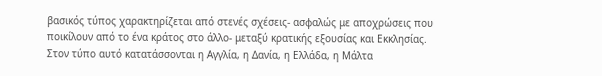βασικός τύπος χαρακτηρίζεται από στενές σχέσεις- ασφαλώς με αποχρώσεις που ποικίλουν από το ένα κράτος στο άλλο- μεταξύ κρατικής εξουσίας και Εκκλησίας. Στον τύπο αυτό κατατάσσονται η Αγγλία, η Δανία, η Ελλάδα, η Μάλτα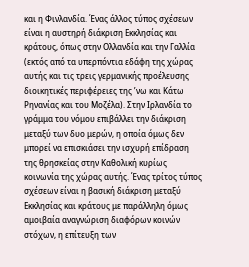και η Φινλανδία. Ένας άλλος τύπος σχέσεων είναι η αυστηρή διάκριση Εκκλησίας και κράτους, όπως στην Ολλανδία και την Γαλλία (εκτός από τα υπερπόντια εδάφη της χώρας αυτής και τις τρεις γερμανικής προέλευσης διοικητικές περιφέρειες της ʼνω και Κάτω Ρηνανίας και του Μοζέλα). Στην Ιρλανδία το γράμμα του νόμου επιβάλλει την διάκριση μεταξύ των δυο μερών, η οποία όμως δεν μπορεί να επισκιάσει την ισχυρή επίδραση της θρησκείας στην Καθολική κυρίως κοινωνία της χώρας αυτής. Ένας τρίτος τύπος σχέσεων είναι η βασική διάκριση μεταξύ Εκκλησίας και κράτους με παράλληλη όμως αμοιβαία αναγνώριση διαφόρων κοινών στόχων, η επίτευξη των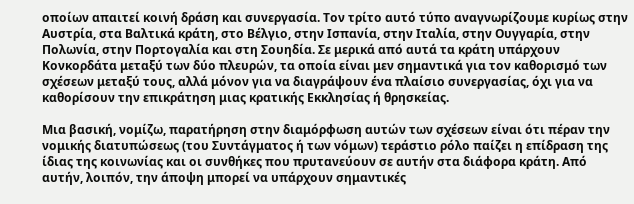οποίων απαιτεί κοινή δράση και συνεργασία. Τον τρίτο αυτό τύπο αναγνωρίζουμε κυρίως στην Αυστρία, στα Βαλτικά κράτη, στο Βέλγιο, στην Ισπανία, στην Ιταλία, στην Ουγγαρία, στην Πολωνία, στην Πορτογαλία και στη Σουηδία. Σε μερικά από αυτά τα κράτη υπάρχουν Κονκορδάτα μεταξύ των δύο πλευρών, τα οποία είναι μεν σημαντικά για τον καθορισμό των σχέσεων μεταξύ τους, αλλά μόνον για να διαγράψουν ένα πλαίσιο συνεργασίας, όχι για να καθορίσουν την επικράτηση μιας κρατικής Εκκλησίας ή θρησκείας.

Μια βασική, νομίζω, παρατήρηση στην διαμόρφωση αυτών των σχέσεων είναι ότι πέραν την νομικής διατυπώσεως (του Συντάγματος ή των νόμων) τεράστιο ρόλο παίζει η επίδραση της ίδιας της κοινωνίας και οι συνθήκες που πρυτανεύουν σε αυτήν στα διάφορα κράτη. Από αυτήν, λοιπόν, την άποψη μπορεί να υπάρχουν σημαντικές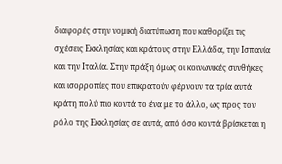διαφορές στην νομική διατύπωση που καθορίζει τις σχέσεις Εκκλησίας και κράτους στην Ελλάδα, την Ισπανία και την Ιταλία. Στην πράξη όμως οι κοινωνικές συνθήκες και ισορροπίες που επικρατούν φέρνουν τα τρία αυτά κράτη πολύ πιο κοντά το ένα με το άλλο, ως προς τον ρόλο της Εκκλησίας σε αυτά, από όσο κοντά βρίσκεται η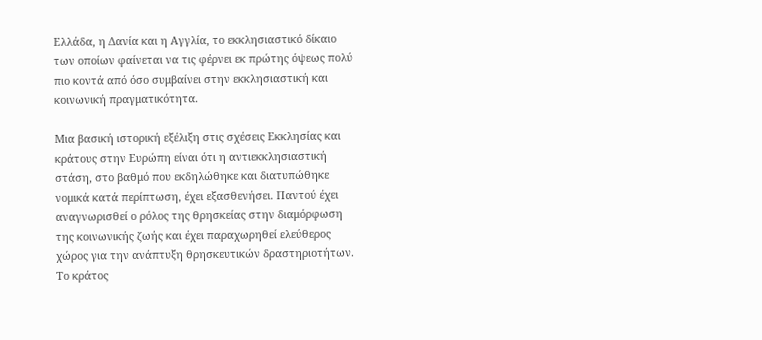Ελλάδα, η Δανία και η Αγγλία, το εκκλησιαστικό δίκαιο των οποίων φαίνεται να τις φέρνει εκ πρώτης όψεως πολύ πιο κοντά από όσο συμβαίνει στην εκκλησιαστική και κοινωνική πραγματικότητα.

Μια βασική ιστορική εξέλιξη στις σχέσεις Εκκλησίας και κράτους στην Ευρώπη είναι ότι η αντιεκκλησιαστική στάση, στο βαθμό που εκδηλώθηκε και διατυπώθηκε νομικά κατά περίπτωση, έχει εξασθενήσει. Παντού έχει αναγνωρισθεί ο ρόλος της θρησκείας στην διαμόρφωση της κοινωνικής ζωής και έχει παραχωρηθεί ελεύθερος χώρος για την ανάπτυξη θρησκευτικών δραστηριοτήτων. Το κράτος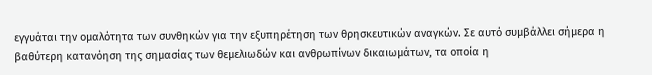εγγυάται την ομαλότητα των συνθηκών για την εξυπηρέτηση των θρησκευτικών αναγκών. Σε αυτό συμβάλλει σήμερα η βαθύτερη κατανόηση της σημασίας των θεμελιωδών και ανθρωπίνων δικαιωμάτων, τα οποία η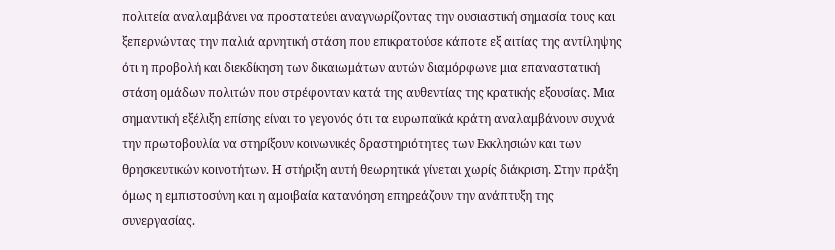πολιτεία αναλαμβάνει να προστατεύει αναγνωρίζοντας την ουσιαστική σημασία τους και ξεπερνώντας την παλιά αρνητική στάση που επικρατούσε κάποτε εξ αιτίας της αντίληψης ότι η προβολή και διεκδίκηση των δικαιωμάτων αυτών διαμόρφωνε μια επαναστατική στάση ομάδων πολιτών που στρέφονταν κατά της αυθεντίας της κρατικής εξουσίας. Μια σημαντική εξέλιξη επίσης είναι το γεγονός ότι τα ευρωπαϊκά κράτη αναλαμβάνουν συχνά την πρωτοβουλία να στηρίξουν κοινωνικές δραστηριότητες των Εκκλησιών και των θρησκευτικών κοινοτήτων. Η στήριξη αυτή θεωρητικά γίνεται χωρίς διάκριση. Στην πράξη όμως η εμπιστοσύνη και η αμοιβαία κατανόηση επηρεάζουν την ανάπτυξη της συνεργασίας.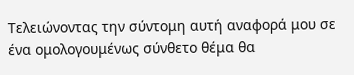Τελειώνοντας την σύντομη αυτή αναφορά μου σε ένα ομολογουμένως σύνθετο θέμα θα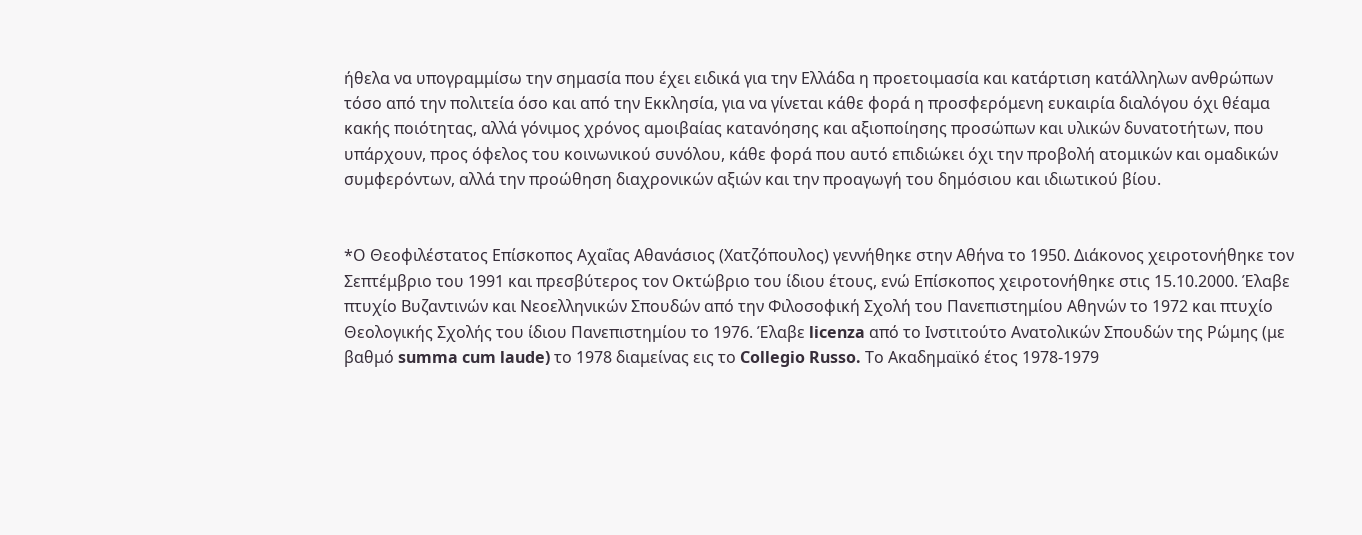ήθελα να υπογραμμίσω την σημασία που έχει ειδικά για την Ελλάδα η προετοιμασία και κατάρτιση κατάλληλων ανθρώπων τόσο από την πολιτεία όσο και από την Εκκλησία, για να γίνεται κάθε φορά η προσφερόμενη ευκαιρία διαλόγου όχι θέαμα κακής ποιότητας, αλλά γόνιμος χρόνος αμοιβαίας κατανόησης και αξιοποίησης προσώπων και υλικών δυνατοτήτων, που υπάρχουν, προς όφελος του κοινωνικού συνόλου, κάθε φορά που αυτό επιδιώκει όχι την προβολή ατομικών και ομαδικών συμφερόντων, αλλά την προώθηση διαχρονικών αξιών και την προαγωγή του δημόσιου και ιδιωτικού βίου.


*Ο Θεοφιλέστατος Επίσκοπος Aχαΐας Aθανάσιος (Χατζόπουλος) γεννήθηκε στην Αθήνα το 1950. Διάκονος χειροτονήθηκε τον Σεπτέμβριο του 1991 και πρεσβύτερος τον Οκτώβριο του ίδιου έτους, ενώ Επίσκοπος χειροτονήθηκε στις 15.10.2000. Έλαβε πτυχίο Βυζαντινών και Νεοελληνικών Σπουδών από την Φιλοσοφική Σχολή του Πανεπιστημίου Αθηνών το 1972 και πτυχίο Θεολογικής Σχολής του ίδιου Πανεπιστημίου το 1976. Έλαβε licenza από το Ινστιτούτο Ανατολικών Σπουδών της Ρώμης (με βαθμό summa cum laude) το 1978 διαμείνας εις το Collegio Russo. Το Ακαδημαϊκό έτος 1978-1979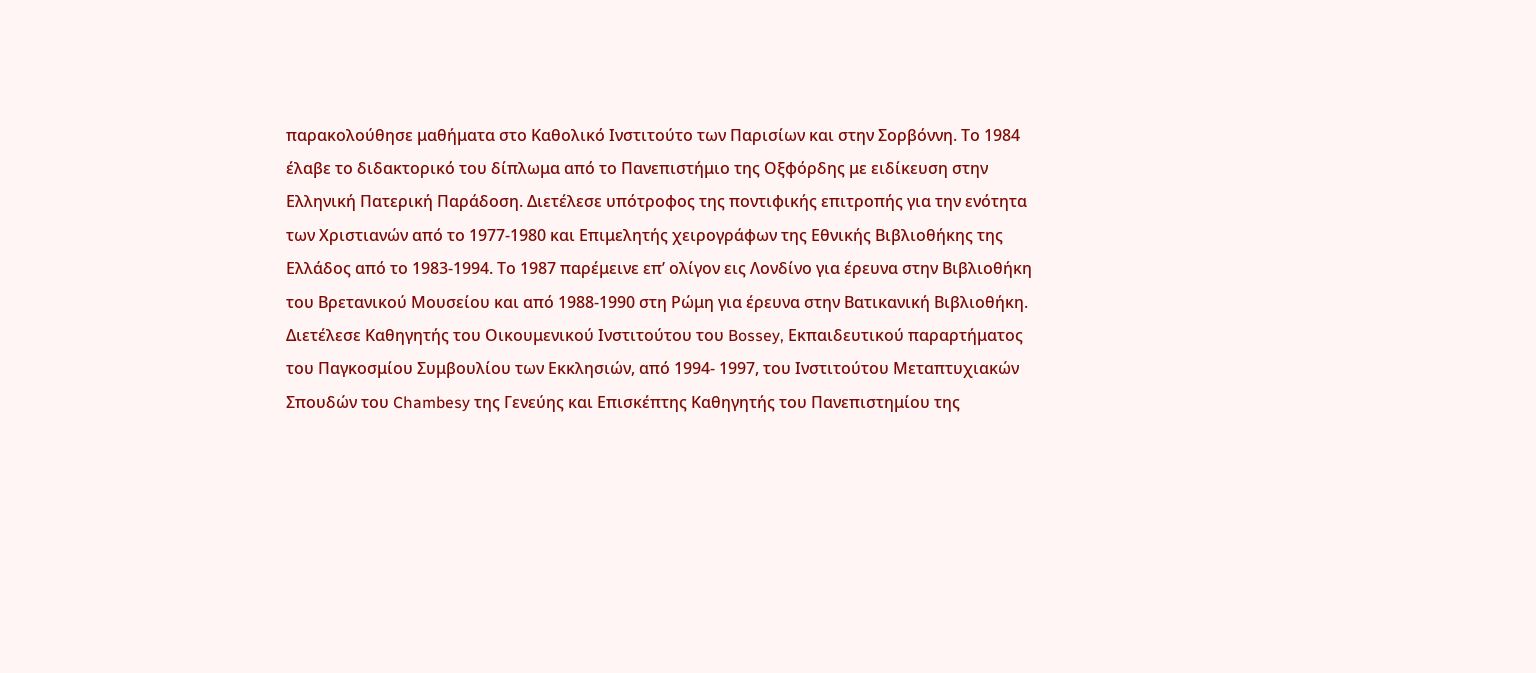παρακολούθησε μαθήματα στο Καθολικό Ινστιτούτο των Παρισίων και στην Σορβόννη. Το 1984 έλαβε το διδακτορικό του δίπλωμα από το Πανεπιστήμιο της Οξφόρδης με ειδίκευση στην Ελληνική Πατερική Παράδοση. Διετέλεσε υπότροφος της ποντιφικής επιτροπής για την ενότητα των Χριστιανών από το 1977-1980 και Επιμελητής χειρογράφων της Εθνικής Βιβλιοθήκης της Ελλάδος από το 1983-1994. Το 1987 παρέμεινε επ’ ολίγον εις Λονδίνο για έρευνα στην Βιβλιοθήκη του Βρετανικού Μουσείου και από 1988-1990 στη Ρώμη για έρευνα στην Βατικανική Βιβλιοθήκη. Διετέλεσε Καθηγητής του Οικουμενικού Ινστιτούτου του Bossey, Εκπαιδευτικού παραρτήματος του Παγκοσμίου Συμβουλίου των Εκκλησιών, από 1994- 1997, του Ινστιτούτου Μεταπτυχιακών Σπουδών του Chambesy της Γενεύης και Επισκέπτης Καθηγητής του Πανεπιστημίου της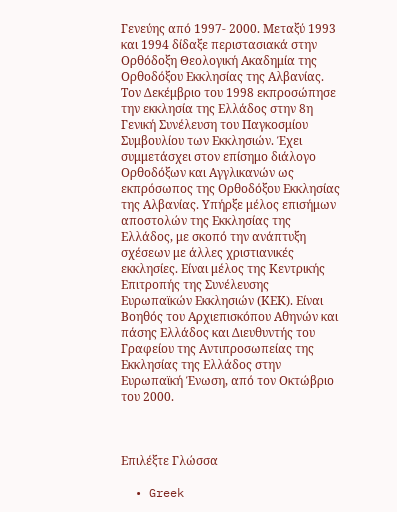Γενεύης από 1997- 2000. Μεταξύ 1993 και 1994 δίδαξε περιστασιακά στην Ορθόδοξη Θεολογική Ακαδημία της Ορθοδόξου Εκκλησίας της Αλβανίας. Τον Δεκέμβριο του 1998 εκπροσώπησε την εκκλησία της Ελλάδος στην 8η Γενική Συνέλευση του Παγκοσμίου Συμβουλίου των Εκκλησιών. Έχει συμμετάσχει στον επίσημο διάλογο Ορθοδόξων και Αγγλικανών ως εκπρόσωπος της Ορθοδόξου Εκκλησίας της Αλβανίας. Υπήρξε μέλος επισήμων αποστολών της Εκκλησίας της Ελλάδος, με σκοπό την ανάπτυξη σχέσεων με άλλες χριστιανικές εκκλησίες. Είναι μέλος της Κεντρικής Επιτροπής της Συνέλευσης Ευρωπαϊκών Εκκλησιών (ΚΕΚ). Είναι Βοηθός του Αρχιεπισκόπου Αθηνών και πάσης Ελλάδος και Διευθυντής του Γραφείου της Αντιπροσωπείας της Εκκλησίας της Ελλάδος στην Ευρωπαϊκή Ένωση, από τον Οκτώβριο του 2000.



Επιλέξτε Γλώσσα

  • Greek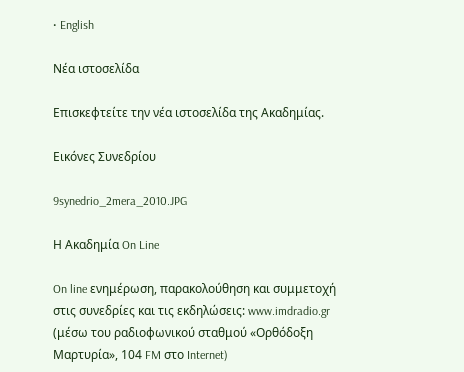• English

Νέα ιστοσελίδα

Επισκεφτείτε την νέα ιστοσελίδα της Ακαδημίας.

Εικόνες Συνεδρίου

9synedrio_2mera_2010.JPG

Η Ακαδημία On Line

On line ενημέρωση, παρακολούθηση και συμμετοχή στις συνεδρίες και τις εκδηλώσεις: www.imdradio.gr (μέσω του ραδιοφωνικού σταθμού «Ορθόδοξη Μαρτυρία», 104 FM στο Internet)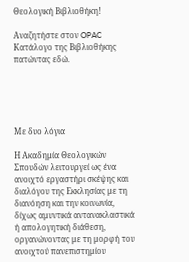Θεολογική Βιβλιοθήκη!

Αναζητήστε στον OPAC Κατάλογο της Βιβλιοθήκης πατώντας εδώ.





Με δυο λόγια

Η Ακαδημία Θεολογικών Σπουδών λειτουργεί ως ένα ανοιχτό εργαστήρι σκέψης και διαλόγου της Εκκλησίας με τη διανόηση και την κοινωνία, δίχως αμυντικά αντανακλαστικά ή απολογητική διάθεση, οργανώνοντας με τη μορφή του ανοιχτού πανεπιστημίου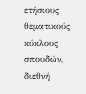ετήσιους θεματικούς κύκλους σπουδών, διεθνή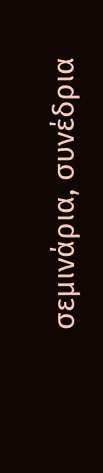σεμινάρια, συνέδρια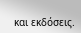και εκδόσεις.